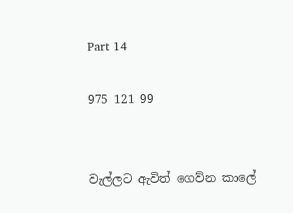Part 14

975 121 99


වැල්ලට ඇවිත් ගෙව්න කාලේ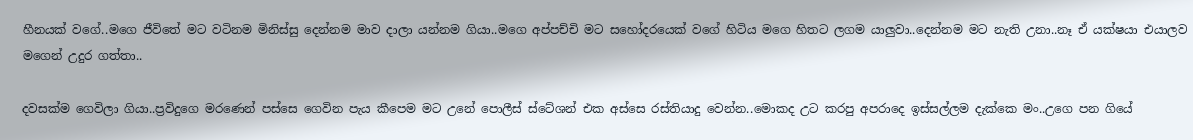හීනයක් වගේ..මගෙ ජීවිතේ මට වටිනම මිනිස්සු දෙන්නම මාව දාලා යන්නම ගියා..මගෙ අප්පච්චි මට සහෝදරයෙක් වගේ හිටිය මගෙ හිතට ලගම යාලුවා..දෙන්නම මට නැති උනා..නෑ ඒ යක්ෂයා එයාලව මගෙන් උදුර ගත්තා..

දවසක්ම ගෙවිලා ගියා..ප්‍රවිදුගෙ මරණෙන් පස්සෙ ගෙවින පැය කීපෙම මට උනේ පොලීස් ස්ටේශන් එක අස්සෙ රස්තියාදු වෙන්න..මොකද උට කරපු අපරාදෙ ඉස්සල්ලම දැක්කෙ මං..උගෙ පන ගියේ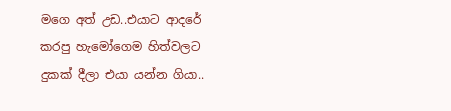මගෙ අත් උඩ..එයාට ආදරේ කරපු හැමෝගෙම හිත්වලට දුකක් දීලා එයා යන්න ගියා..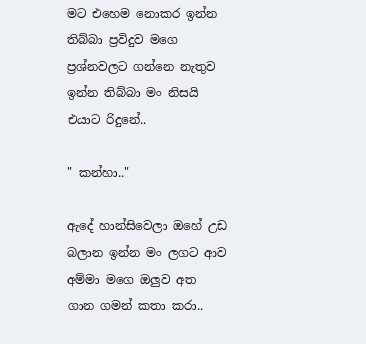මට එහෙම නොකර ඉන්න තිබ්බා ප්‍රවිදුව මගෙ ප්‍රශ්නවලට ගන්නෙ නැතුව ඉන්න තිබ්බා මං නිසයි එයාට රිදුනේ..

" කන්හා.."

ඇදේ හාන්සිවෙලා ඔහේ උඩ බලාන ඉන්න මං ලගට ආව අම්මා මගෙ ඔලුව අත ගාන ගමන් කතා කරා..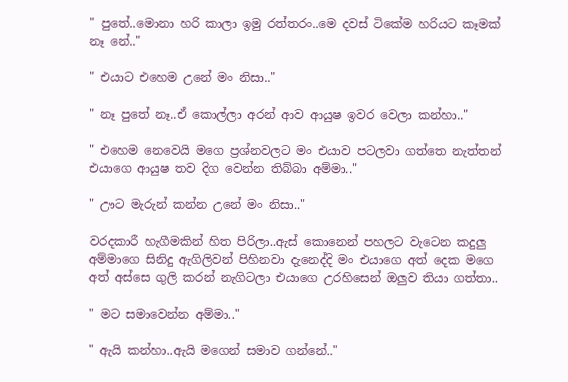" පුතේ..මොනා හරි කාලා ඉමු රත්තරං..මෙ දවස් ටිකේම හරියට කෑමක් නෑ නේ.."

" එයාට එහෙම උනේ මං නිසා.."

" නෑ පුතේ නෑ..ඒ කොල්ලා අරන් ආව ආයුෂ ඉවර වෙලා කන්හා.."

" එහෙම නෙවෙයි මගෙ ප්‍රශ්නවලට මං එයාව පටලවා ගත්තෙ නැත්තන් එයාගෙ ආයුෂ තව දිග වෙන්න තිබ්බා අම්මා.."

" ඌට මැරුන් කන්න උනේ මං නිසා.."

වරදකාරී හැගීමකින් හිත පිරිලා..ඇස් කොනෙන් පහලට වැටෙන කදුලු අම්මාගෙ සිනිදු ඇගිලිවන් පිහිනවා දැනෙද්දි මං එයාගෙ අත් දෙක මගෙ අත් අස්සෙ ගුලි කරන් නැගිටලා එයාගෙ උරහිසෙන් ඔලුව තියා ගත්තා..

" මට සමාවෙන්න අම්මා.."

" ඇයි කන්හා..ඇයි මගෙන් සමාව ගන්නේ.."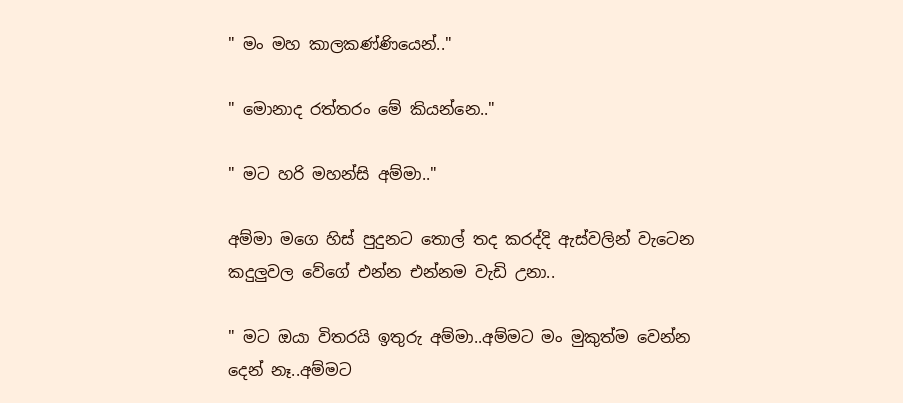" මං මහ කාලකණ්ණියෙන්.."

" මොනාද රත්තරං මේ කියන්නෙ.."

" මට හරි මහන්සි අම්මා.."

අම්මා මගෙ හිස් පුදුනට තොල් තද කරද්දි ඇස්වලින් වැටෙන කදුලුවල වේගේ එන්න එන්නම වැඩි උනා..

" මට ඔයා විතරයි ඉතුරු අම්මා..අම්මට මං මුකුත්ම වෙන්න දෙන් නෑ..අම්මට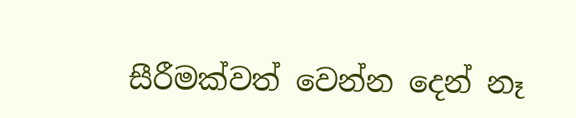සීරීමක්වත් වෙන්න දෙන් නෑ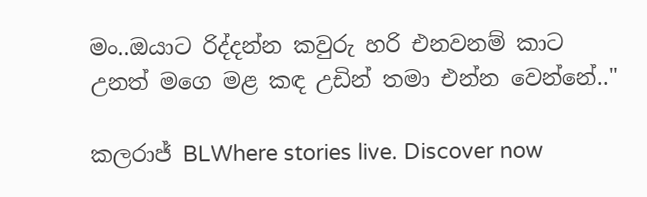මං..ඔයාට රිද්දන්න කවුරු හරි එනවනම් කාට උනත් මගෙ මළ කඳ උඩින් තමා එන්න වෙන්නේ.."

කලරාජ් BLWhere stories live. Discover now